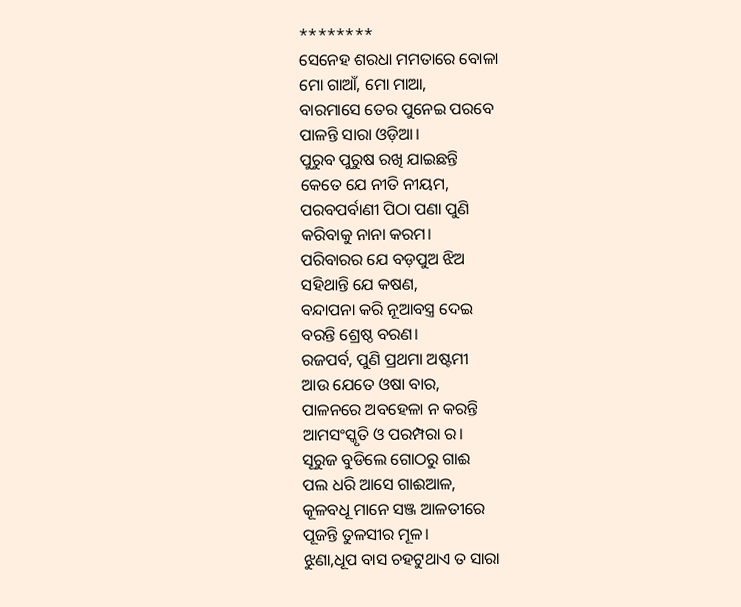********
ସେନେହ ଶରଧା ମମତାରେ ବୋଳା
ମୋ ଗାଆଁ, ମୋ ମାଆ,
ବାରମାସେ ତେର ପୁନେଇ ପରବେ
ପାଳନ୍ତି ସାରା ଓଡ଼ିଆ।
ପୁରୁବ ପୁରୁଷ ରଖି ଯାଇଛନ୍ତି
କେତେ ଯେ ନୀତି ନୀୟମ,
ପରବପର୍ବାଣୀ ପିଠା ପଣା ପୁଣି
କରିବାକୁ ନାନା କରମ।
ପରିବାରର ଯେ ବଡ଼ପୁଅ ଝିଅ
ସହିଥାନ୍ତି ଯେ କଷଣ,
ବନ୍ଦାପନା କରି ନୂଆବସ୍ତ୍ର ଦେଇ
ବରନ୍ତି ଶ୍ରେଷ୍ଠ ବରଣ।
ରଜପର୍ବ, ପୁଣି ପ୍ରଥମା ଅଷ୍ଟମୀ
ଆଉ ଯେତେ ଓଷା ବାର,
ପାଳନରେ ଅବହେଳା ନ କରନ୍ତି
ଆମସଂସ୍କୃତି ଓ ପରମ୍ପରା ର।
ସୂରୁଜ ବୁଡିଲେ ଗୋଠରୁ ଗାଈ
ପଲ ଧରି ଆସେ ଗାଈଆଳ,
କୂଳବଧୂ ମାନେ ସଞ୍ଜ ଆଳତୀରେ
ପୂଜନ୍ତି ତୁଳସୀର ମୂଳ।
ଝୁଣା,ଧୂପ ବାସ ଚହଟୁଥାଏ ତ ସାରା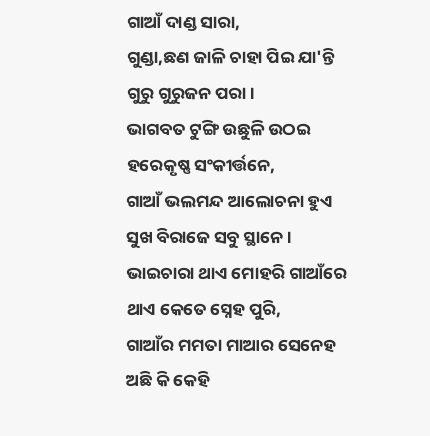ଗାଆଁ ଦାଣ୍ଡ ସାରା,
ଗୁଣ୍ଡା,ଛଣ ଜାଳି ଚାହା ପିଇ ଯା'ନ୍ତି
ଗୁରୁ ଗୁରୁଜନ ପରା।
ଭାଗବତ ଟୁଙ୍ଗି ଉଛୁଳି ଉଠଇ
ହରେକୃଷ୍ଣ ସଂକୀର୍ତ୍ତନେ,
ଗାଆଁ ଭଲମନ୍ଦ ଆଲୋଚନା ହୁଏ
ସୁଖ ବିରାଜେ ସବୁ ସ୍ଥାନେ।
ଭାଇଚାରା ଥାଏ ମୋହରି ଗାଆଁରେ
ଥାଏ କେତେ ସ୍ନେହ ପୁରି,
ଗାଆଁର ମମତା ମାଆର ସେନେହ
ଅଛି କି କେହି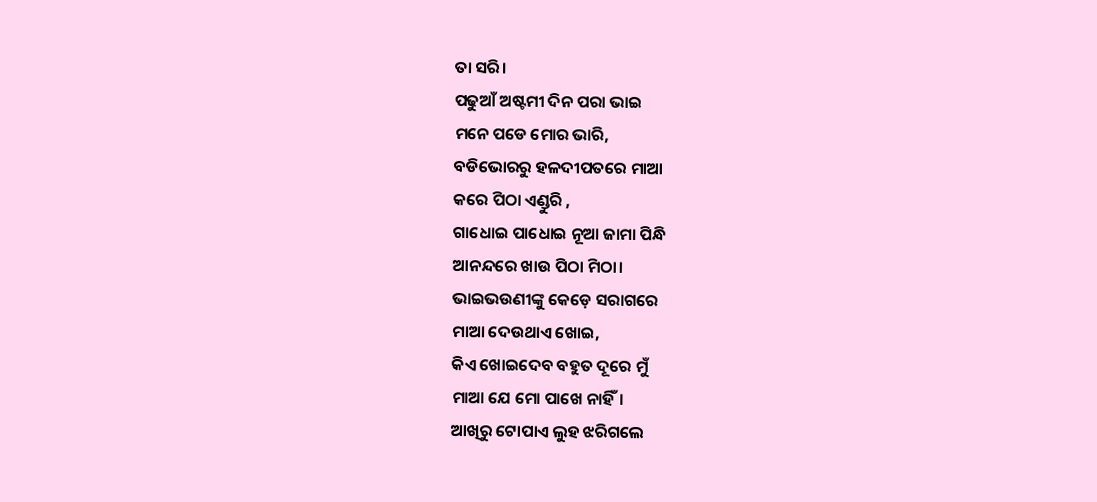ତା ସରି।
ପଢୁଆଁ ଅଷ୍ଟମୀ ଦିନ ପରା ଭାଇ
ମନେ ପଡେ ମୋର ଭାରି,
ବଡିଭୋରରୁ ହଳଦୀପତରେ ମାଆ
କରେ ପିଠା ଏଣ୍ଡୁରି ,
ଗାଧୋଇ ପାଧୋଇ ନୂଆ ଜାମା ପିନ୍ଧି
ଆନନ୍ଦରେ ଖାଉ ପିଠା ମିଠା।
ଭାଇଭଉଣୀଙ୍କୁ କେଡ଼େ ସରାଗରେ
ମାଆ ଦେଉଥାଏ ଖୋଇ,
କିଏ ଖୋଇଦେବ ବହୁତ ଦୂରେ ମୁଁ
ମାଆ ଯେ ମୋ ପାଖେ ନାହିଁ।
ଆଖିରୁ ଟୋପାଏ ଲୁହ ଝରିଗଲେ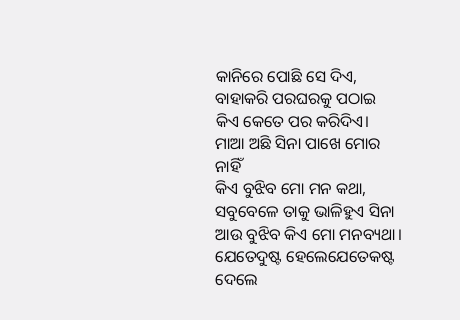କାନିରେ ପୋଛି ସେ ଦିଏ,
ବାହାକରି ପରଘରକୁ ପଠାଇ
କିଏ କେତେ ପର କରିଦିଏ।
ମାଆ ଅଛି ସିନା ପାଖେ ମୋର ନାହିଁ
କିଏ ବୁଝିବ ମୋ ମନ କଥା,
ସବୁବେଳେ ତାକୁ ଭାଳିହୁଏ ସିନା
ଆଉ ବୁଝିବ କିଏ ମୋ ମନବ୍ୟଥା।
ଯେତେଦୁଷ୍ଟ ହେଲେଯେତେକଷ୍ଟ ଦେଲେ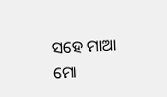ସହେ ମାଆ ମୋ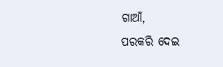ଗାଆଁ,
ପରକରି ଦେଇ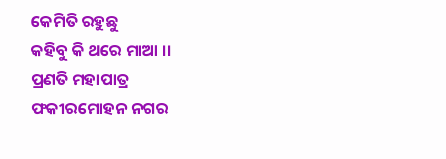କେମିତି ରହୁଛୁ
କହିବୁ କି ଥରେ ମାଆ ।।
ପ୍ରଣତି ମହାପାତ୍ର
ଫକୀରମୋହନ ନଗର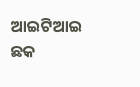ଆଇଟିଆଇ ଛକ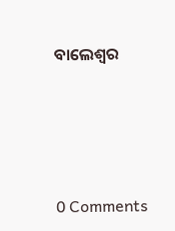ବାଲେଶ୍ଵର




0 Comments